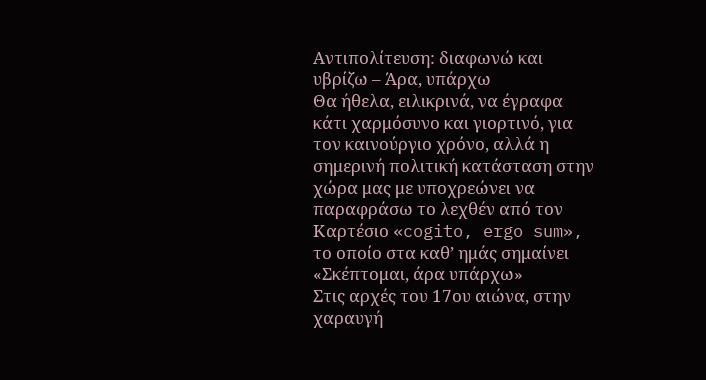Αντιπολίτευση: διαφωνώ και υβρίζω – Άρα, υπάρχω
Θα ήθελα, ειλικρινά, να έγραφα κάτι χαρμόσυνο και γιορτινό, για τον καινούργιο χρόνο, αλλά η σημερινή πολιτική κατάσταση στην χώρα μας με υποχρεώνει να παραφράσω το λεχθέν από τον Καρτέσιο «cogito, ergo sum», το οποίο στα καθ’ ημάς σημαίνει «Σκέπτομαι, άρα υπάρχω»
Στις αρχές του 17ου αιώνα, στην χαραυγή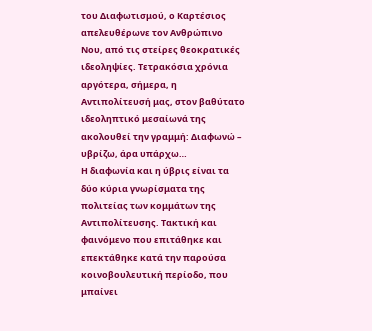του Διαφωτισμού, ο Καρτέσιος απελευθέρωνε τον Ανθρώπινο Νου, από τις στείρες θεοκρατικές ιδεοληψίες. Τετρακόσια χρόνια αργότερα, σήμερα, η Αντιπολίτευσή μας, στον βαθύτατο ιδεοληπτικό μεσαίωνά της ακολουθεί την γραμμή: Διαφωνώ – υβρίζω, άρα υπάρχω…
Η διαφωνία και η ύβρις είναι τα δύο κύρια γνωρίσματα της πολιτείας των κομμάτων της Αντιπολίτευσης. Τακτική και φαινόμενο που επιτάθηκε και επεκτάθηκε κατά την παρούσα κοινοβουλευτική περίοδο, που μπαίνει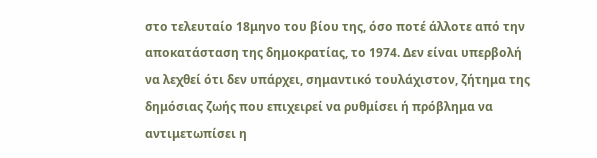στο τελευταίο 18μηνο του βίου της, όσο ποτέ άλλοτε από την αποκατάσταση της δημοκρατίας, το 1974. Δεν είναι υπερβολή να λεχθεί ότι δεν υπάρχει, σημαντικό τουλάχιστον, ζήτημα της δημόσιας ζωής που επιχειρεί να ρυθμίσει ή πρόβλημα να αντιμετωπίσει η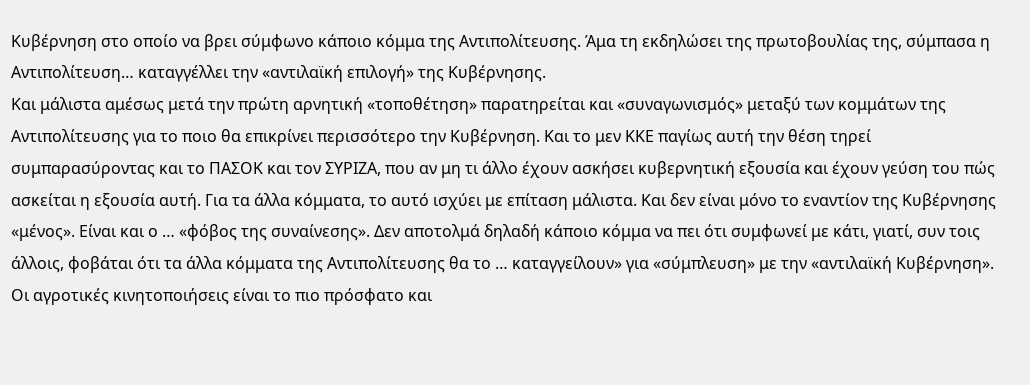Κυβέρνηση στο οποίο να βρει σύμφωνο κάποιο κόμμα της Αντιπολίτευσης. Άμα τη εκδηλώσει της πρωτοβουλίας της, σύμπασα η Αντιπολίτευση… καταγγέλλει την «αντιλαϊκή επιλογή» της Κυβέρνησης.
Και μάλιστα αμέσως μετά την πρώτη αρνητική «τοποθέτηση» παρατηρείται και «συναγωνισμός» μεταξύ των κομμάτων της Αντιπολίτευσης για το ποιο θα επικρίνει περισσότερο την Κυβέρνηση. Και το μεν ΚΚΕ παγίως αυτή την θέση τηρεί συμπαρασύροντας και το ΠΑΣΟΚ και τον ΣΥΡΙΖΑ, που αν μη τι άλλο έχουν ασκήσει κυβερνητική εξουσία και έχουν γεύση του πώς ασκείται η εξουσία αυτή. Για τα άλλα κόμματα, το αυτό ισχύει με επίταση μάλιστα. Και δεν είναι μόνο το εναντίον της Κυβέρνησης «μένος». Είναι και ο … «φόβος της συναίνεσης». Δεν αποτολμά δηλαδή κάποιο κόμμα να πει ότι συμφωνεί με κάτι, γιατί, συν τοις άλλοις, φοβάται ότι τα άλλα κόμματα της Αντιπολίτευσης θα το … καταγγείλουν» για «σύμπλευση» με την «αντιλαϊκή Κυβέρνηση».
Οι αγροτικές κινητοποιήσεις είναι το πιο πρόσφατο και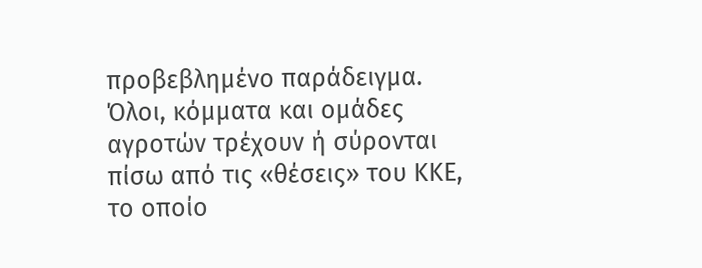προβεβλημένο παράδειγμα. Όλοι, κόμματα και ομάδες αγροτών τρέχουν ή σύρονται πίσω από τις «θέσεις» του ΚΚΕ, το οποίο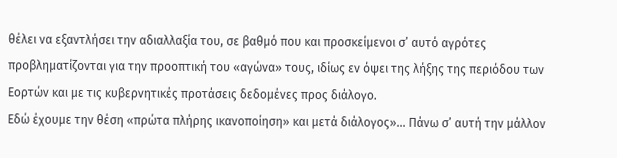θέλει να εξαντλήσει την αδιαλλαξία του, σε βαθμό που και προσκείμενοι σ’ αυτό αγρότες προβληματίζονται για την προοπτική του «αγώνα» τους, ιδίως εν όψει της λήξης της περιόδου των Εορτών και με τις κυβερνητικές προτάσεις δεδομένες προς διάλογο.
Εδώ έχουμε την θέση «πρώτα πλήρης ικανοποίηση» και μετά διάλογος»... Πάνω σ’ αυτή την μάλλον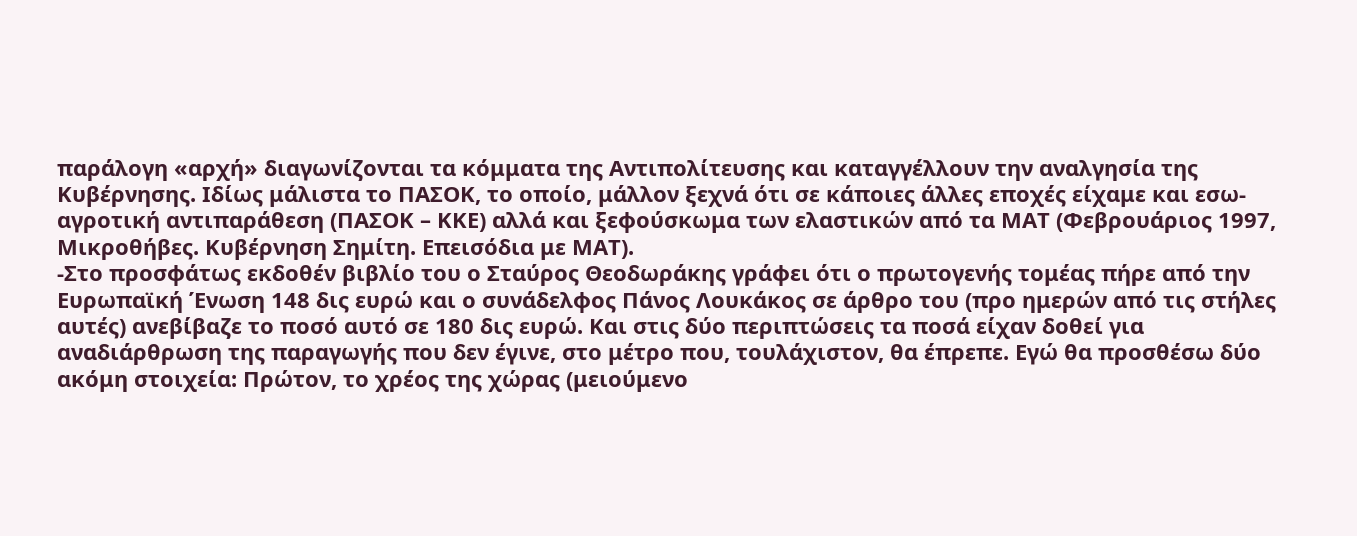παράλογη «αρχή» διαγωνίζονται τα κόμματα της Αντιπολίτευσης και καταγγέλλουν την αναλγησία της Κυβέρνησης. Ιδίως μάλιστα το ΠΑΣΟΚ, το οποίο, μάλλον ξεχνά ότι σε κάποιες άλλες εποχές είχαμε και εσω-αγροτική αντιπαράθεση (ΠΑΣΟΚ – ΚΚΕ) αλλά και ξεφούσκωμα των ελαστικών από τα ΜΑΤ (Φεβρουάριος 1997, Μικροθήβες. Κυβέρνηση Σημίτη. Επεισόδια με ΜΑΤ).
-Στο προσφάτως εκδοθέν βιβλίο του ο Σταύρος Θεοδωράκης γράφει ότι ο πρωτογενής τομέας πήρε από την Ευρωπαϊκή Ένωση 148 δις ευρώ και ο συνάδελφος Πάνος Λουκάκος σε άρθρο του (προ ημερών από τις στήλες αυτές) ανεβίβαζε το ποσό αυτό σε 180 δις ευρώ. Και στις δύο περιπτώσεις τα ποσά είχαν δοθεί για αναδιάρθρωση της παραγωγής που δεν έγινε, στο μέτρο που, τουλάχιστον, θα έπρεπε. Εγώ θα προσθέσω δύο ακόμη στοιχεία: Πρώτον, το χρέος της χώρας (μειούμενο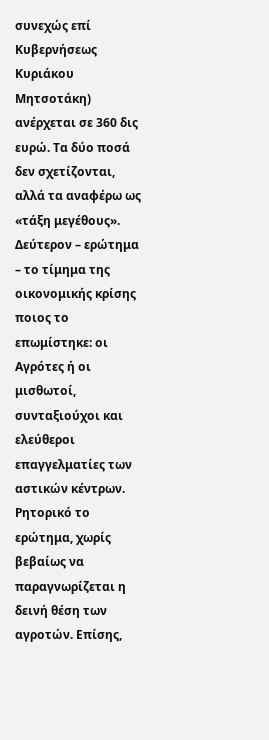συνεχώς επί Κυβερνήσεως Κυριάκου Μητσοτάκη) ανέρχεται σε 360 δις ευρώ. Τα δύο ποσά δεν σχετίζονται, αλλά τα αναφέρω ως «τάξη μεγέθους».
Δεύτερον – ερώτημα – το τίμημα της οικονομικής κρίσης ποιος το επωμίστηκε: οι Αγρότες ή οι μισθωτοί, συνταξιούχοι και ελεύθεροι επαγγελματίες των αστικών κέντρων. Ρητορικό το ερώτημα, χωρίς βεβαίως να παραγνωρίζεται η δεινή θέση των αγροτών. Επίσης,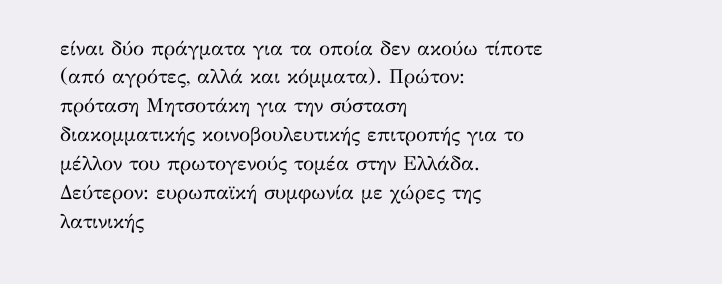είναι δύο πράγματα για τα οποία δεν ακούω τίποτε (από αγρότες, αλλά και κόμματα). Πρώτον: πρόταση Μητσοτάκη για την σύσταση διακομματικής κοινοβουλευτικής επιτροπής για το μέλλον του πρωτογενούς τομέα στην Ελλάδα. Δεύτερον: ευρωπαϊκή συμφωνία με χώρες της λατινικής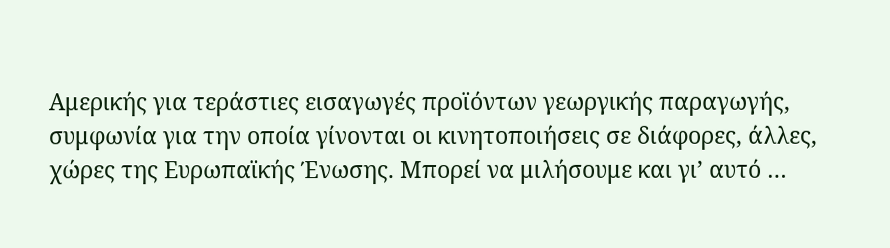Αμερικής για τεράστιες εισαγωγές προϊόντων γεωργικής παραγωγής, συμφωνία για την οποία γίνονται οι κινητοποιήσεις σε διάφορες, άλλες, χώρες της Ευρωπαϊκής Ένωσης. Μπορεί να μιλήσουμε και γι’ αυτό …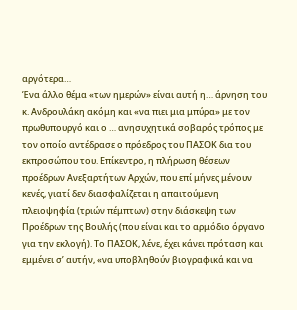αργότερα…
Ένα άλλο θέμα «των ημερών» είναι αυτή η… άρνηση του κ. Ανδρουλάκη ακόμη και «να πιει μια μπύρα» με τον πρωθυπουργό και ο … ανησυχητικά σοβαρός τρόπος με τον οποίο αντέδρασε ο πρόεδρος του ΠΑΣΟΚ δια του εκπροσώπου του. Επίκεντρο, η πλήρωση θέσεων προέδρων Ανεξαρτήτων Αρχών, που επί μήνες μένουν κενές, γιατί δεν διασφαλίζεται η απαιτούμενη πλειοψηφία (τριών πέμπτων) στην διάσκεψη των Προέδρων της Βουλής (που είναι και το αρμόδιο όργανο για την εκλογή). Το ΠΑΣΟΚ, λένε, έχει κάνει πρόταση και εμμένει σ’ αυτήν, «να υποβληθούν βιογραφικά και να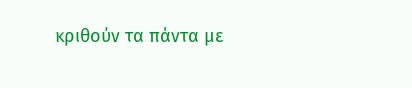κριθούν τα πάντα με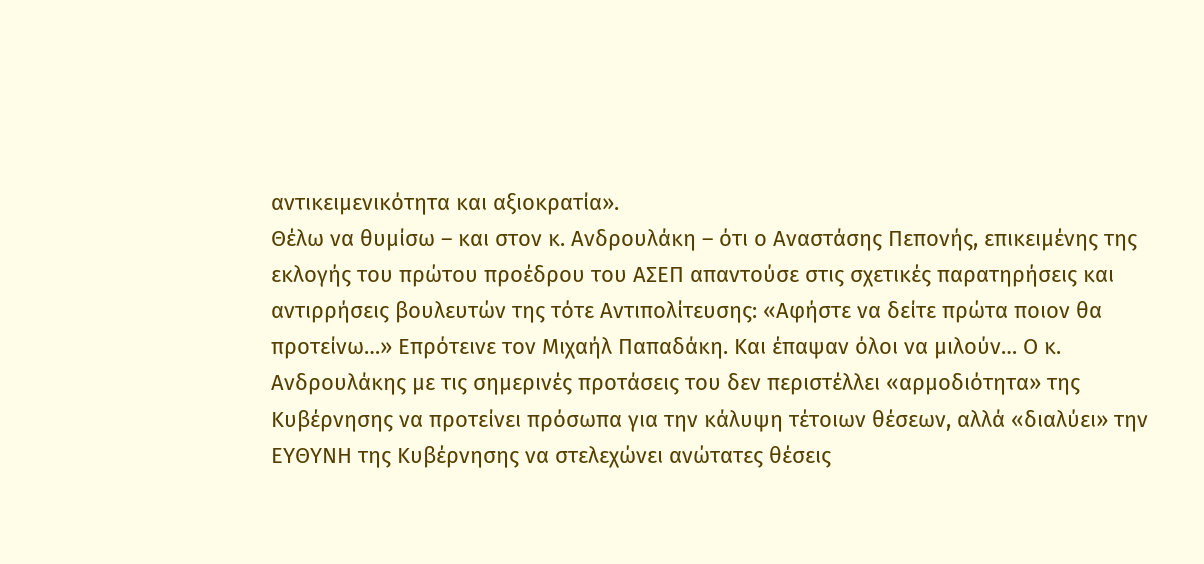αντικειμενικότητα και αξιοκρατία».
Θέλω να θυμίσω – και στον κ. Ανδρουλάκη – ότι ο Αναστάσης Πεπονής, επικειμένης της εκλογής του πρώτου προέδρου του ΑΣΕΠ απαντούσε στις σχετικές παρατηρήσεις και αντιρρήσεις βουλευτών της τότε Αντιπολίτευσης: «Αφήστε να δείτε πρώτα ποιον θα προτείνω…» Επρότεινε τον Μιχαήλ Παπαδάκη. Και έπαψαν όλοι να μιλούν… Ο κ. Ανδρουλάκης με τις σημερινές προτάσεις του δεν περιστέλλει «αρμοδιότητα» της Κυβέρνησης να προτείνει πρόσωπα για την κάλυψη τέτοιων θέσεων, αλλά «διαλύει» την ΕΥΘΥΝΗ της Κυβέρνησης να στελεχώνει ανώτατες θέσεις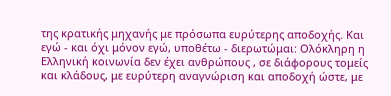της κρατικής μηχανής με πρόσωπα ευρύτερης αποδοχής. Και εγώ - και όχι μόνον εγώ, υποθέτω - διερωτώμαι: Ολόκληρη η Ελληνική κοινωνία δεν έχει ανθρώπους , σε διάφορους τομείς και κλάδους, με ευρύτερη αναγνώριση και αποδοχή ώστε, με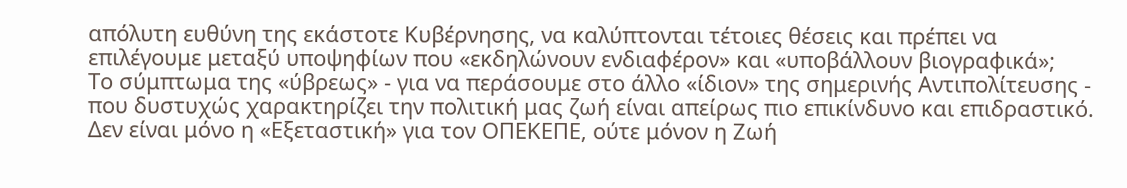απόλυτη ευθύνη της εκάστοτε Κυβέρνησης, να καλύπτονται τέτοιες θέσεις και πρέπει να επιλέγουμε μεταξύ υποψηφίων που «εκδηλώνουν ενδιαφέρον» και «υποβάλλουν βιογραφικά»;
Το σύμπτωμα της «ύβρεως» - για να περάσουμε στο άλλο «ίδιον» της σημερινής Αντιπολίτευσης - που δυστυχώς χαρακτηρίζει την πολιτική μας ζωή είναι απείρως πιο επικίνδυνο και επιδραστικό. Δεν είναι μόνο η «Εξεταστική» για τον ΟΠΕΚΕΠΕ, ούτε μόνον η Ζωή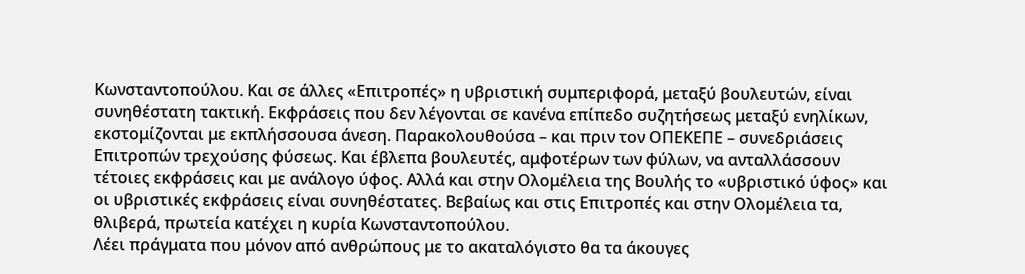Κωνσταντοπούλου. Και σε άλλες «Επιτροπές» η υβριστική συμπεριφορά, μεταξύ βουλευτών, είναι συνηθέστατη τακτική. Εκφράσεις που δεν λέγονται σε κανένα επίπεδο συζητήσεως μεταξύ ενηλίκων, εκστομίζονται με εκπλήσσουσα άνεση. Παρακολουθούσα – και πριν τον ΟΠΕΚΕΠΕ – συνεδριάσεις Επιτροπών τρεχούσης φύσεως. Και έβλεπα βουλευτές, αμφοτέρων των φύλων, να ανταλλάσσουν τέτοιες εκφράσεις και με ανάλογο ύφος. Αλλά και στην Ολομέλεια της Βουλής το «υβριστικό ύφος» και οι υβριστικές εκφράσεις είναι συνηθέστατες. Βεβαίως και στις Επιτροπές και στην Ολομέλεια τα, θλιβερά, πρωτεία κατέχει η κυρία Κωνσταντοπούλου.
Λέει πράγματα που μόνον από ανθρώπους με το ακαταλόγιστο θα τα άκουγες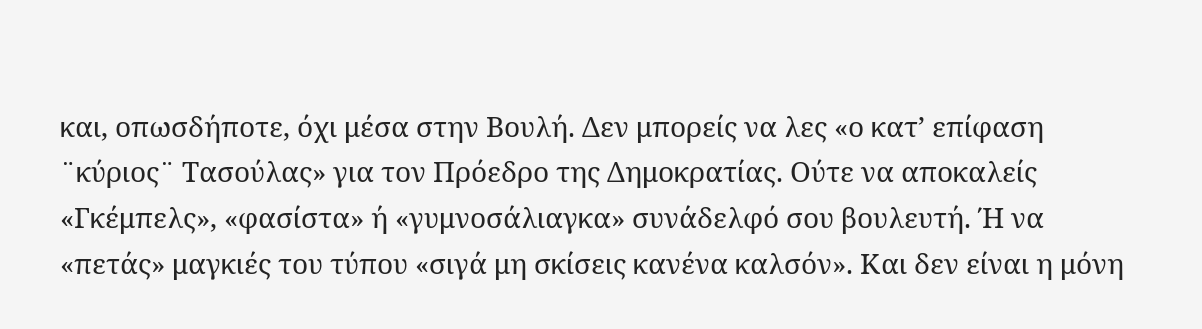και, οπωσδήποτε, όχι μέσα στην Βουλή. Δεν μπορείς να λες «ο κατ’ επίφαση ¨κύριος¨ Τασούλας» για τον Πρόεδρο της Δημοκρατίας. Ούτε να αποκαλείς «Γκέμπελς», «φασίστα» ή «γυμνοσάλιαγκα» συνάδελφό σου βουλευτή. Ή να «πετάς» μαγκιές του τύπου «σιγά μη σκίσεις κανένα καλσόν». Και δεν είναι η μόνη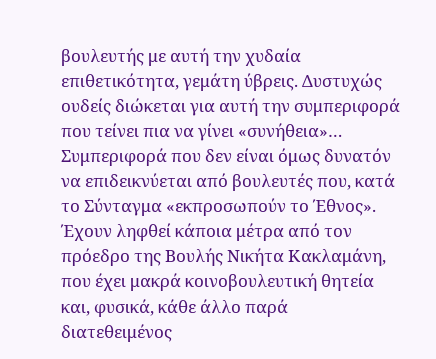βουλευτής με αυτή την χυδαία επιθετικότητα, γεμάτη ύβρεις. Δυστυχώς ουδείς διώκεται για αυτή την συμπεριφορά που τείνει πια να γίνει «συνήθεια»… Συμπεριφορά που δεν είναι όμως δυνατόν να επιδεικνύεται από βουλευτές που, κατά το Σύνταγμα «εκπροσωπούν το Έθνος».
Έχουν ληφθεί κάποια μέτρα από τον πρόεδρο της Βουλής Νικήτα Κακλαμάνη, που έχει μακρά κοινοβουλευτική θητεία και, φυσικά, κάθε άλλο παρά διατεθειμένος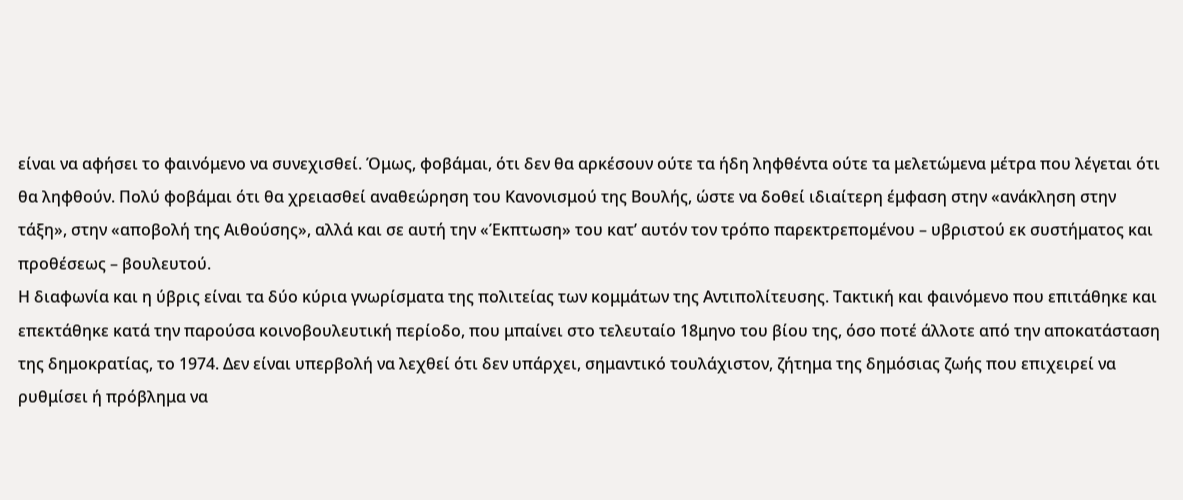είναι να αφήσει το φαινόμενο να συνεχισθεί. Όμως, φοβάμαι, ότι δεν θα αρκέσουν ούτε τα ήδη ληφθέντα ούτε τα μελετώμενα μέτρα που λέγεται ότι θα ληφθούν. Πολύ φοβάμαι ότι θα χρειασθεί αναθεώρηση του Κανονισμού της Βουλής, ώστε να δοθεί ιδιαίτερη έμφαση στην «ανάκληση στην τάξη», στην «αποβολή της Αιθούσης», αλλά και σε αυτή την «Έκπτωση» του κατ’ αυτόν τον τρόπο παρεκτρεπομένου – υβριστού εκ συστήματος και προθέσεως – βουλευτού.
Η διαφωνία και η ύβρις είναι τα δύο κύρια γνωρίσματα της πολιτείας των κομμάτων της Αντιπολίτευσης. Τακτική και φαινόμενο που επιτάθηκε και επεκτάθηκε κατά την παρούσα κοινοβουλευτική περίοδο, που μπαίνει στο τελευταίο 18μηνο του βίου της, όσο ποτέ άλλοτε από την αποκατάσταση της δημοκρατίας, το 1974. Δεν είναι υπερβολή να λεχθεί ότι δεν υπάρχει, σημαντικό τουλάχιστον, ζήτημα της δημόσιας ζωής που επιχειρεί να ρυθμίσει ή πρόβλημα να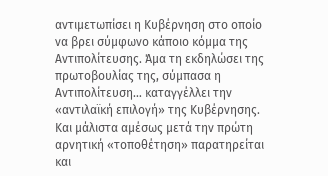αντιμετωπίσει η Κυβέρνηση στο οποίο να βρει σύμφωνο κάποιο κόμμα της Αντιπολίτευσης. Άμα τη εκδηλώσει της πρωτοβουλίας της, σύμπασα η Αντιπολίτευση… καταγγέλλει την «αντιλαϊκή επιλογή» της Κυβέρνησης.
Και μάλιστα αμέσως μετά την πρώτη αρνητική «τοποθέτηση» παρατηρείται και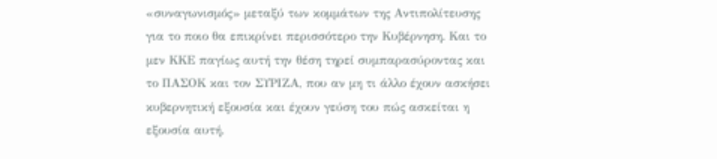«συναγωνισμός» μεταξύ των κομμάτων της Αντιπολίτευσης για το ποιο θα επικρίνει περισσότερο την Κυβέρνηση. Και το μεν ΚΚΕ παγίως αυτή την θέση τηρεί συμπαρασύροντας και το ΠΑΣΟΚ και τον ΣΥΡΙΖΑ, που αν μη τι άλλο έχουν ασκήσει κυβερνητική εξουσία και έχουν γεύση του πώς ασκείται η εξουσία αυτή.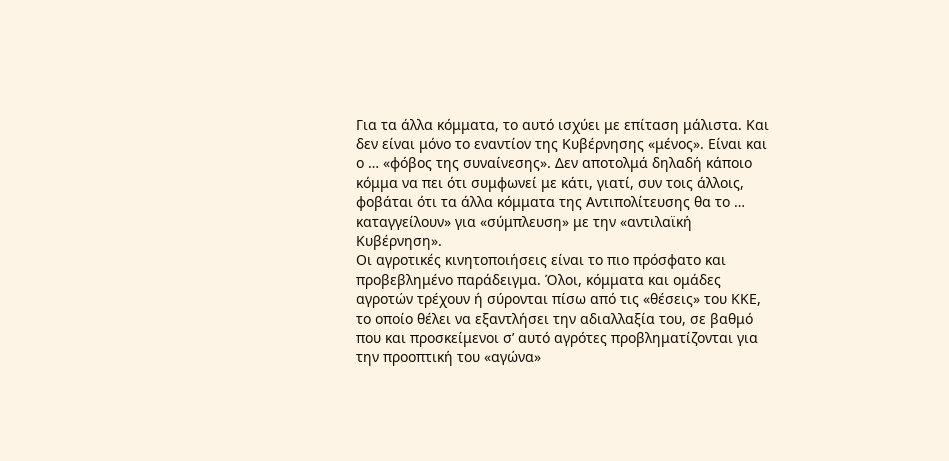Για τα άλλα κόμματα, το αυτό ισχύει με επίταση μάλιστα. Και δεν είναι μόνο το εναντίον της Κυβέρνησης «μένος». Είναι και ο … «φόβος της συναίνεσης». Δεν αποτολμά δηλαδή κάποιο κόμμα να πει ότι συμφωνεί με κάτι, γιατί, συν τοις άλλοις, φοβάται ότι τα άλλα κόμματα της Αντιπολίτευσης θα το … καταγγείλουν» για «σύμπλευση» με την «αντιλαϊκή Κυβέρνηση».
Οι αγροτικές κινητοποιήσεις είναι το πιο πρόσφατο και προβεβλημένο παράδειγμα. Όλοι, κόμματα και ομάδες αγροτών τρέχουν ή σύρονται πίσω από τις «θέσεις» του ΚΚΕ, το οποίο θέλει να εξαντλήσει την αδιαλλαξία του, σε βαθμό που και προσκείμενοι σ’ αυτό αγρότες προβληματίζονται για την προοπτική του «αγώνα»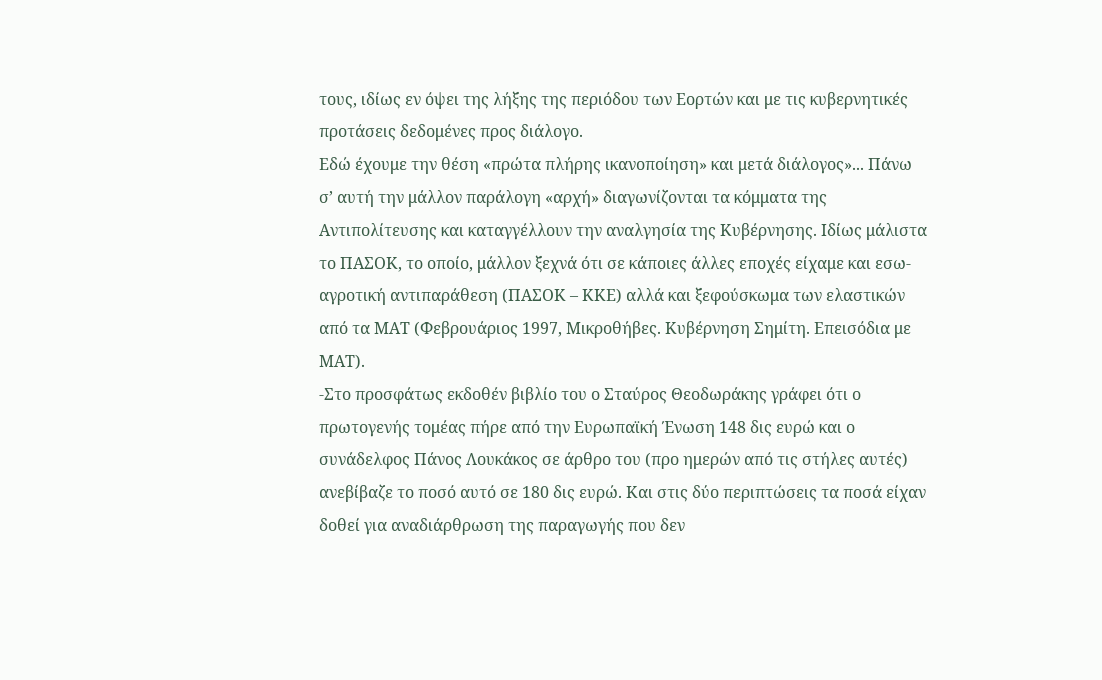τους, ιδίως εν όψει της λήξης της περιόδου των Εορτών και με τις κυβερνητικές προτάσεις δεδομένες προς διάλογο.
Εδώ έχουμε την θέση «πρώτα πλήρης ικανοποίηση» και μετά διάλογος»... Πάνω σ’ αυτή την μάλλον παράλογη «αρχή» διαγωνίζονται τα κόμματα της Αντιπολίτευσης και καταγγέλλουν την αναλγησία της Κυβέρνησης. Ιδίως μάλιστα το ΠΑΣΟΚ, το οποίο, μάλλον ξεχνά ότι σε κάποιες άλλες εποχές είχαμε και εσω-αγροτική αντιπαράθεση (ΠΑΣΟΚ – ΚΚΕ) αλλά και ξεφούσκωμα των ελαστικών από τα ΜΑΤ (Φεβρουάριος 1997, Μικροθήβες. Κυβέρνηση Σημίτη. Επεισόδια με ΜΑΤ).
-Στο προσφάτως εκδοθέν βιβλίο του ο Σταύρος Θεοδωράκης γράφει ότι ο πρωτογενής τομέας πήρε από την Ευρωπαϊκή Ένωση 148 δις ευρώ και ο συνάδελφος Πάνος Λουκάκος σε άρθρο του (προ ημερών από τις στήλες αυτές) ανεβίβαζε το ποσό αυτό σε 180 δις ευρώ. Και στις δύο περιπτώσεις τα ποσά είχαν δοθεί για αναδιάρθρωση της παραγωγής που δεν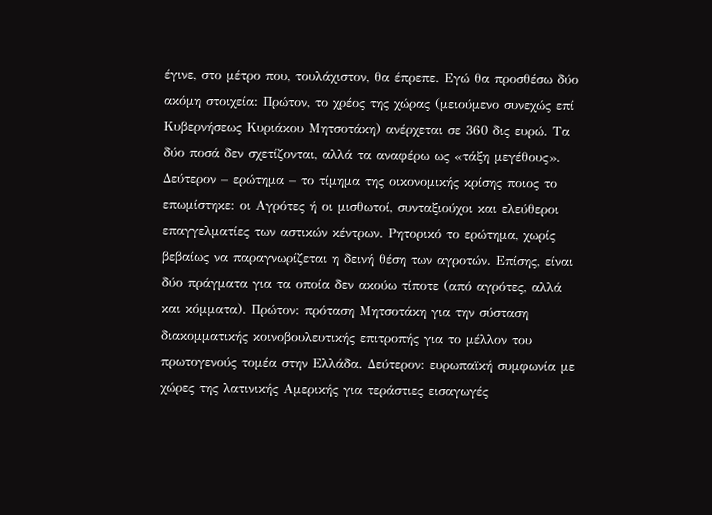έγινε, στο μέτρο που, τουλάχιστον, θα έπρεπε. Εγώ θα προσθέσω δύο ακόμη στοιχεία: Πρώτον, το χρέος της χώρας (μειούμενο συνεχώς επί Κυβερνήσεως Κυριάκου Μητσοτάκη) ανέρχεται σε 360 δις ευρώ. Τα δύο ποσά δεν σχετίζονται, αλλά τα αναφέρω ως «τάξη μεγέθους».
Δεύτερον – ερώτημα – το τίμημα της οικονομικής κρίσης ποιος το επωμίστηκε: οι Αγρότες ή οι μισθωτοί, συνταξιούχοι και ελεύθεροι επαγγελματίες των αστικών κέντρων. Ρητορικό το ερώτημα, χωρίς βεβαίως να παραγνωρίζεται η δεινή θέση των αγροτών. Επίσης, είναι δύο πράγματα για τα οποία δεν ακούω τίποτε (από αγρότες, αλλά και κόμματα). Πρώτον: πρόταση Μητσοτάκη για την σύσταση διακομματικής κοινοβουλευτικής επιτροπής για το μέλλον του πρωτογενούς τομέα στην Ελλάδα. Δεύτερον: ευρωπαϊκή συμφωνία με χώρες της λατινικής Αμερικής για τεράστιες εισαγωγές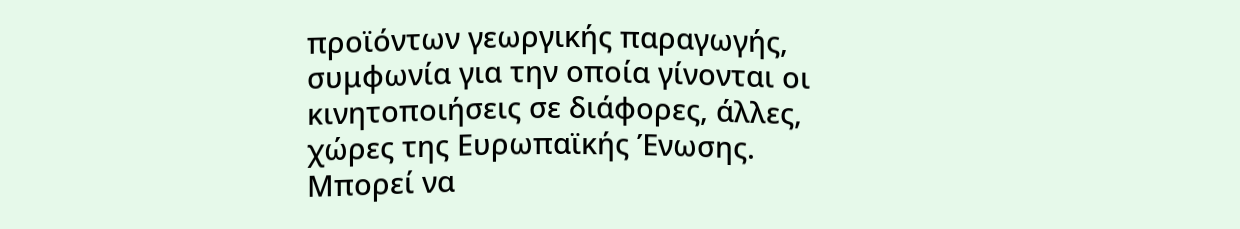προϊόντων γεωργικής παραγωγής, συμφωνία για την οποία γίνονται οι κινητοποιήσεις σε διάφορες, άλλες, χώρες της Ευρωπαϊκής Ένωσης. Μπορεί να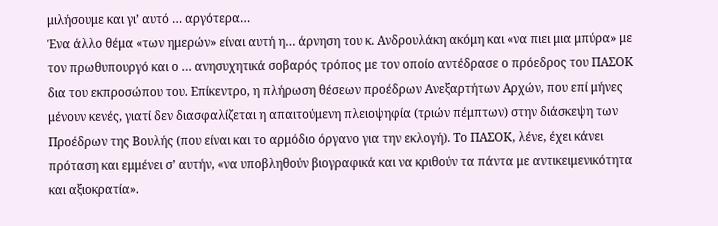μιλήσουμε και γι’ αυτό … αργότερα…
Ένα άλλο θέμα «των ημερών» είναι αυτή η… άρνηση του κ. Ανδρουλάκη ακόμη και «να πιει μια μπύρα» με τον πρωθυπουργό και ο … ανησυχητικά σοβαρός τρόπος με τον οποίο αντέδρασε ο πρόεδρος του ΠΑΣΟΚ δια του εκπροσώπου του. Επίκεντρο, η πλήρωση θέσεων προέδρων Ανεξαρτήτων Αρχών, που επί μήνες μένουν κενές, γιατί δεν διασφαλίζεται η απαιτούμενη πλειοψηφία (τριών πέμπτων) στην διάσκεψη των Προέδρων της Βουλής (που είναι και το αρμόδιο όργανο για την εκλογή). Το ΠΑΣΟΚ, λένε, έχει κάνει πρόταση και εμμένει σ’ αυτήν, «να υποβληθούν βιογραφικά και να κριθούν τα πάντα με αντικειμενικότητα και αξιοκρατία».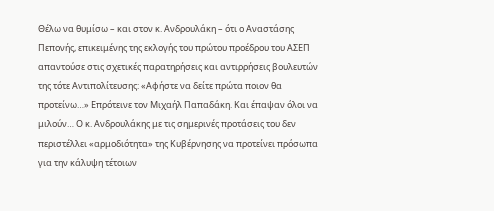Θέλω να θυμίσω – και στον κ. Ανδρουλάκη – ότι ο Αναστάσης Πεπονής, επικειμένης της εκλογής του πρώτου προέδρου του ΑΣΕΠ απαντούσε στις σχετικές παρατηρήσεις και αντιρρήσεις βουλευτών της τότε Αντιπολίτευσης: «Αφήστε να δείτε πρώτα ποιον θα προτείνω…» Επρότεινε τον Μιχαήλ Παπαδάκη. Και έπαψαν όλοι να μιλούν… Ο κ. Ανδρουλάκης με τις σημερινές προτάσεις του δεν περιστέλλει «αρμοδιότητα» της Κυβέρνησης να προτείνει πρόσωπα για την κάλυψη τέτοιων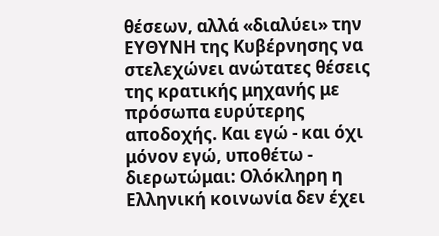θέσεων, αλλά «διαλύει» την ΕΥΘΥΝΗ της Κυβέρνησης να στελεχώνει ανώτατες θέσεις της κρατικής μηχανής με πρόσωπα ευρύτερης αποδοχής. Και εγώ - και όχι μόνον εγώ, υποθέτω - διερωτώμαι: Ολόκληρη η Ελληνική κοινωνία δεν έχει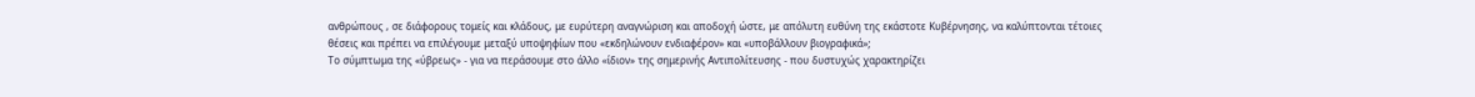ανθρώπους , σε διάφορους τομείς και κλάδους, με ευρύτερη αναγνώριση και αποδοχή ώστε, με απόλυτη ευθύνη της εκάστοτε Κυβέρνησης, να καλύπτονται τέτοιες θέσεις και πρέπει να επιλέγουμε μεταξύ υποψηφίων που «εκδηλώνουν ενδιαφέρον» και «υποβάλλουν βιογραφικά»;
Το σύμπτωμα της «ύβρεως» - για να περάσουμε στο άλλο «ίδιον» της σημερινής Αντιπολίτευσης - που δυστυχώς χαρακτηρίζει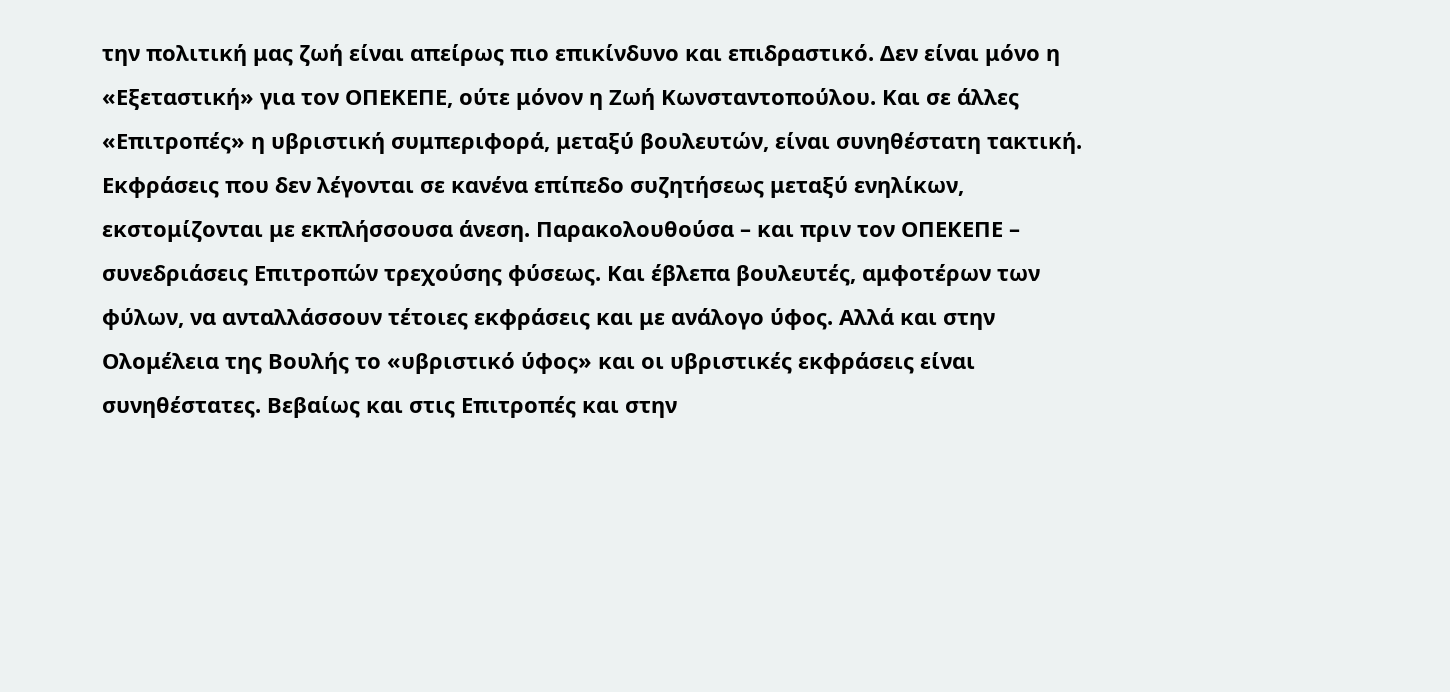την πολιτική μας ζωή είναι απείρως πιο επικίνδυνο και επιδραστικό. Δεν είναι μόνο η «Εξεταστική» για τον ΟΠΕΚΕΠΕ, ούτε μόνον η Ζωή Κωνσταντοπούλου. Και σε άλλες «Επιτροπές» η υβριστική συμπεριφορά, μεταξύ βουλευτών, είναι συνηθέστατη τακτική. Εκφράσεις που δεν λέγονται σε κανένα επίπεδο συζητήσεως μεταξύ ενηλίκων, εκστομίζονται με εκπλήσσουσα άνεση. Παρακολουθούσα – και πριν τον ΟΠΕΚΕΠΕ – συνεδριάσεις Επιτροπών τρεχούσης φύσεως. Και έβλεπα βουλευτές, αμφοτέρων των φύλων, να ανταλλάσσουν τέτοιες εκφράσεις και με ανάλογο ύφος. Αλλά και στην Ολομέλεια της Βουλής το «υβριστικό ύφος» και οι υβριστικές εκφράσεις είναι συνηθέστατες. Βεβαίως και στις Επιτροπές και στην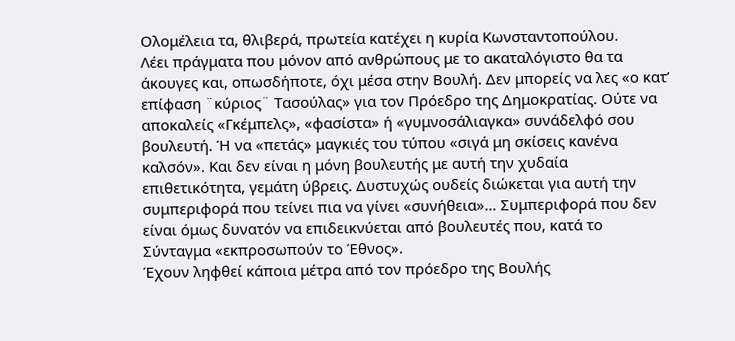Ολομέλεια τα, θλιβερά, πρωτεία κατέχει η κυρία Κωνσταντοπούλου.
Λέει πράγματα που μόνον από ανθρώπους με το ακαταλόγιστο θα τα άκουγες και, οπωσδήποτε, όχι μέσα στην Βουλή. Δεν μπορείς να λες «ο κατ’ επίφαση ¨κύριος¨ Τασούλας» για τον Πρόεδρο της Δημοκρατίας. Ούτε να αποκαλείς «Γκέμπελς», «φασίστα» ή «γυμνοσάλιαγκα» συνάδελφό σου βουλευτή. Ή να «πετάς» μαγκιές του τύπου «σιγά μη σκίσεις κανένα καλσόν». Και δεν είναι η μόνη βουλευτής με αυτή την χυδαία επιθετικότητα, γεμάτη ύβρεις. Δυστυχώς ουδείς διώκεται για αυτή την συμπεριφορά που τείνει πια να γίνει «συνήθεια»… Συμπεριφορά που δεν είναι όμως δυνατόν να επιδεικνύεται από βουλευτές που, κατά το Σύνταγμα «εκπροσωπούν το Έθνος».
Έχουν ληφθεί κάποια μέτρα από τον πρόεδρο της Βουλής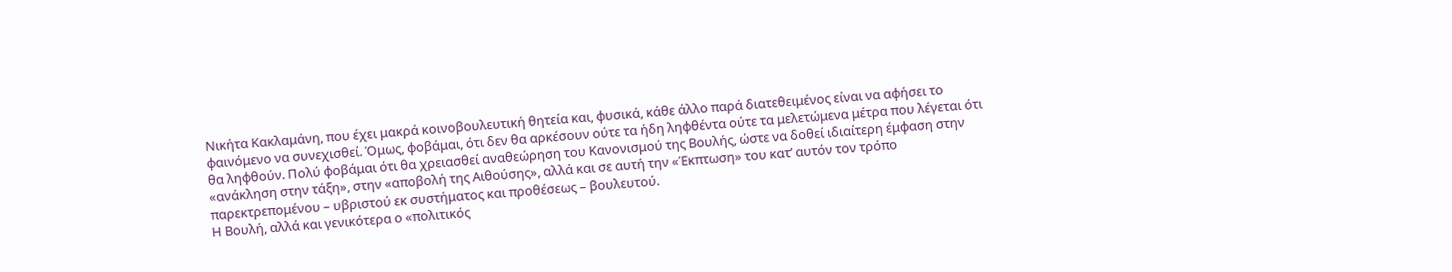Νικήτα Κακλαμάνη, που έχει μακρά κοινοβουλευτική θητεία και, φυσικά, κάθε άλλο παρά διατεθειμένος είναι να αφήσει το φαινόμενο να συνεχισθεί. Όμως, φοβάμαι, ότι δεν θα αρκέσουν ούτε τα ήδη ληφθέντα ούτε τα μελετώμενα μέτρα που λέγεται ότι θα ληφθούν. Πολύ φοβάμαι ότι θα χρειασθεί αναθεώρηση του Κανονισμού της Βουλής, ώστε να δοθεί ιδιαίτερη έμφαση στην «ανάκληση στην τάξη», στην «αποβολή της Αιθούσης», αλλά και σε αυτή την «Έκπτωση» του κατ’ αυτόν τον τρόπο παρεκτρεπομένου – υβριστού εκ συστήματος και προθέσεως – βουλευτού.
Η Βουλή, αλλά και γενικότερα ο «πολιτικός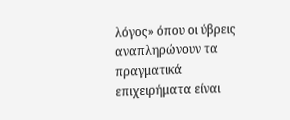λόγος» όπου οι ύβρεις αναπληρώνουν τα πραγματικά επιχειρήματα είναι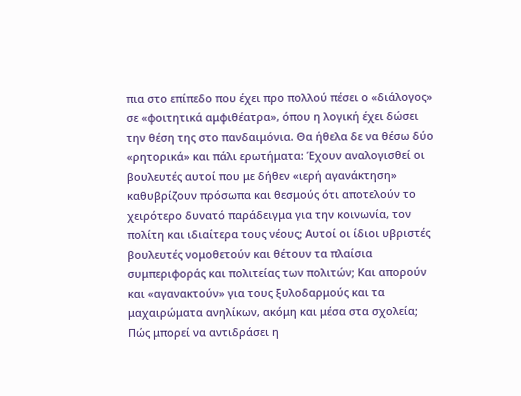πια στο επίπεδο που έχει προ πολλού πέσει ο «διάλογος» σε «φοιτητικά αμφιθέατρα», όπου η λογική έχει δώσει την θέση της στο πανδαιμόνια. Θα ήθελα δε να θέσω δύο «ρητορικά» και πάλι ερωτήματα: Έχουν αναλογισθεί οι βουλευτές αυτοί που με δήθεν «ιερή αγανάκτηση» καθυβρίζουν πρόσωπα και θεσμούς ότι αποτελούν το χειρότερο δυνατό παράδειγμα για την κοινωνία, τον πολίτη και ιδιαίτερα τους νέους; Αυτοί οι ίδιοι υβριστές βουλευτές νομοθετούν και θέτουν τα πλαίσια συμπεριφοράς και πολιτείας των πολιτών; Και απορούν και «αγανακτούν» για τους ξυλοδαρμούς και τα μαχαιρώματα ανηλίκων, ακόμη και μέσα στα σχολεία;
Πώς μπορεί να αντιδράσει η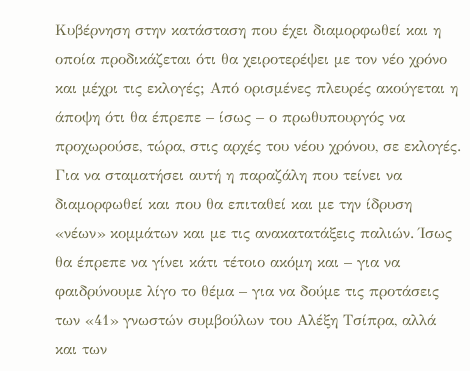Κυβέρνηση στην κατάσταση που έχει διαμορφωθεί και η οποία προδικάζεται ότι θα χειροτερέψει με τον νέο χρόνο και μέχρι τις εκλογές; Από ορισμένες πλευρές ακούγεται η άποψη ότι θα έπρεπε – ίσως – ο πρωθυπουργός να προχωρούσε, τώρα, στις αρχές του νέου χρόνου, σε εκλογές. Για να σταματήσει αυτή η παραζάλη που τείνει να διαμορφωθεί και που θα επιταθεί και με την ίδρυση «νέων» κομμάτων και με τις ανακατατάξεις παλιών. Ίσως θα έπρεπε να γίνει κάτι τέτοιο ακόμη και – για να φαιδρύνουμε λίγο το θέμα – για να δούμε τις προτάσεις των «41» γνωστών συμβούλων του Αλέξη Τσίπρα, αλλά και των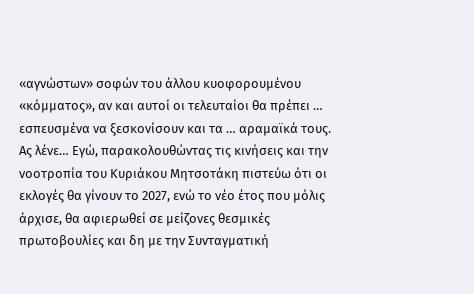«αγνώστων» σοφών του άλλου κυοφορουμένου «κόμματος», αν και αυτοί οι τελευταίοι θα πρέπει … εσπευσμένα να ξεσκονίσουν και τα … αραμαϊκά τους.
Ας λένε… Εγώ, παρακολουθώντας τις κινήσεις και την νοοτροπία του Κυριάκου Μητσοτάκη πιστεύω ότι οι εκλογές θα γίνουν το 2027, ενώ το νέο έτος που μόλις άρχισε, θα αφιερωθεί σε μείζονες θεσμικές πρωτοβουλίες και δη με την Συνταγματική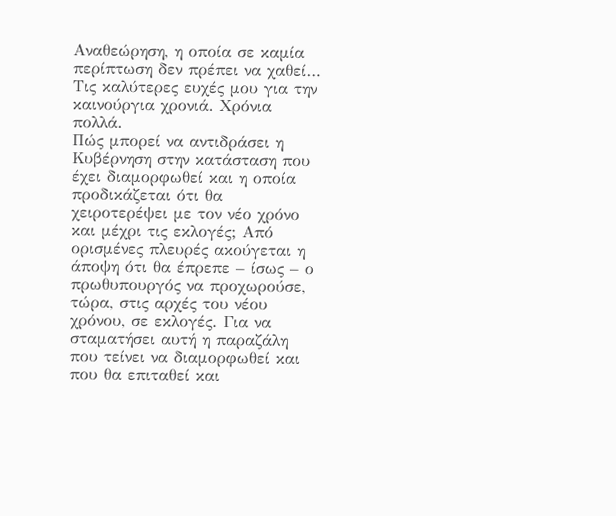Αναθεώρηση, η οποία σε καμία περίπτωση δεν πρέπει να χαθεί…
Τις καλύτερες ευχές μου για την καινούργια χρονιά. Χρόνια πολλά.
Πώς μπορεί να αντιδράσει η Κυβέρνηση στην κατάσταση που έχει διαμορφωθεί και η οποία προδικάζεται ότι θα χειροτερέψει με τον νέο χρόνο και μέχρι τις εκλογές; Από ορισμένες πλευρές ακούγεται η άποψη ότι θα έπρεπε – ίσως – ο πρωθυπουργός να προχωρούσε, τώρα, στις αρχές του νέου χρόνου, σε εκλογές. Για να σταματήσει αυτή η παραζάλη που τείνει να διαμορφωθεί και που θα επιταθεί και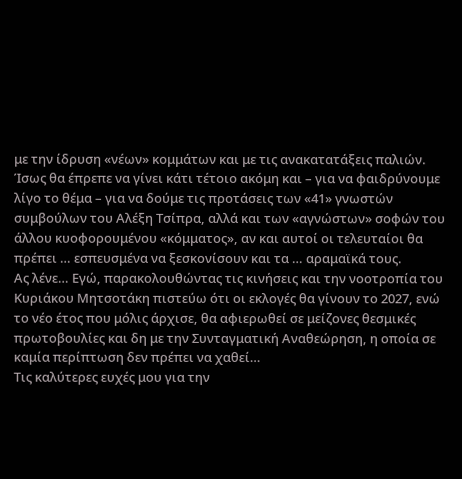με την ίδρυση «νέων» κομμάτων και με τις ανακατατάξεις παλιών. Ίσως θα έπρεπε να γίνει κάτι τέτοιο ακόμη και – για να φαιδρύνουμε λίγο το θέμα – για να δούμε τις προτάσεις των «41» γνωστών συμβούλων του Αλέξη Τσίπρα, αλλά και των «αγνώστων» σοφών του άλλου κυοφορουμένου «κόμματος», αν και αυτοί οι τελευταίοι θα πρέπει … εσπευσμένα να ξεσκονίσουν και τα … αραμαϊκά τους.
Ας λένε… Εγώ, παρακολουθώντας τις κινήσεις και την νοοτροπία του Κυριάκου Μητσοτάκη πιστεύω ότι οι εκλογές θα γίνουν το 2027, ενώ το νέο έτος που μόλις άρχισε, θα αφιερωθεί σε μείζονες θεσμικές πρωτοβουλίες και δη με την Συνταγματική Αναθεώρηση, η οποία σε καμία περίπτωση δεν πρέπει να χαθεί…
Τις καλύτερες ευχές μου για την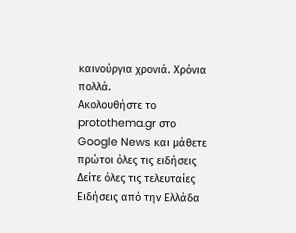καινούργια χρονιά. Χρόνια πολλά.
Ακολουθήστε το protothema.gr στο Google News και μάθετε πρώτοι όλες τις ειδήσεις
Δείτε όλες τις τελευταίες Ειδήσεις από την Ελλάδα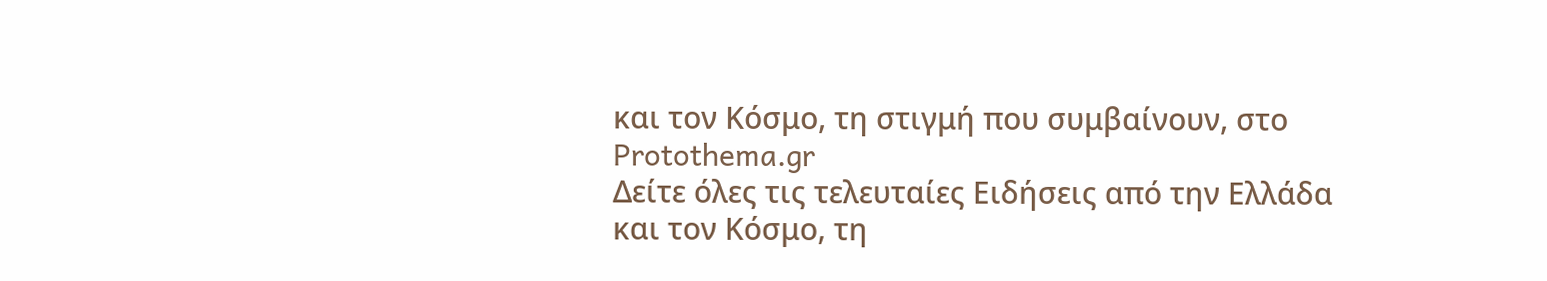και τον Κόσμο, τη στιγμή που συμβαίνουν, στο Protothema.gr
Δείτε όλες τις τελευταίες Ειδήσεις από την Ελλάδα και τον Κόσμο, τη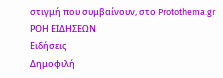στιγμή που συμβαίνουν, στο Protothema.gr
ΡΟΗ ΕΙΔΗΣΕΩΝ
Ειδήσεις
Δημοφιλή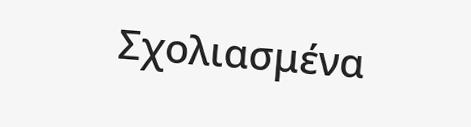Σχολιασμένα